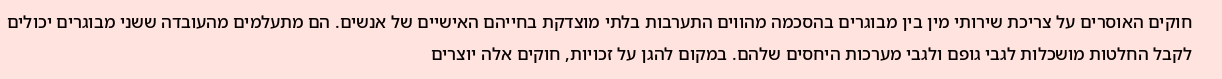חוקים האוסרים על צריכת שירותי מין בין מבוגרים בהסכמה מהווים התערבות בלתי מוצדקת בחייהם האישיים של אנשים. הם מתעלמים מהעובדה ששני מבוגרים יכולים לקבל החלטות מושכלות לגבי גופם ולגבי מערכות היחסים שלהם. במקום להגן על זכויות, חוקים אלה יוצרים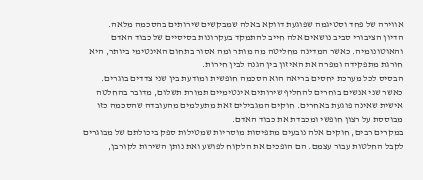אווירה של פחד וסטיגמה שפוגעת דווקא באלה שמבקשים שירותים בהסכמה מלאה.
הדיון הציבורי סביב נושאים אלה חייב להתמקד בעקרונות בסיסיים של כבוד האדם והאוטונומיה. כאשר המדינה מחליטה מה מותר ומה אסור בתחום האינטימי ביותר, היא חורגת מתפקידה ומפרה את האיזון בין הגנה לבין חירות.
הבסיס לכל מערכת יחסים בריאה הוא הסכמה חופשית ומודעת בין שני צדדים בוגרים. כאשר שני אנשים בוחרים להחליף שירותים אינטימיים תמורת תשלום, מדובר בהחלטה אישית שאינה פוגעת באחרים. חוקים המגבילים זאת מתעלמים מהעובדה שהסכמה כזו מבוססת על רצון חופשי ומכבדת את כבוד האדם.
במקרים רבים, חוקים אלה נובעים מתפיסות מוסריות שמטילות ספק ביכולתם של מבוגרים לקבל החלטות עבור עצמם. הם הופכים את הלקוח לפושע ואת נותן השירות לקורבן,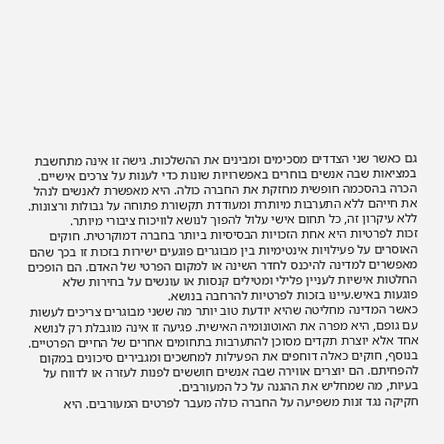גם כאשר שני הצדדים מסכימים ומבינים את ההשלכות. גישה זו אינה מתחשבת במציאות שבה אנשים בוחרים באפשרויות שונות כדי לענות על צרכים אישיים.
הכרה בהסכמה חופשית מחזקת את החברה כולה. היא מאפשרת לאנשים לנהל את חייהם ללא התערבות מיותרת ומעודדת תקשורת פתוחה על גבולות ורצונות. ללא עיקרון זה, כל תחום אישי עלול להפוך לנושא לוויכוח ציבורי מיותר.
זכות לפרטיות היא אחת הזכויות הבסיסיות ביותר בחברה דמוקרטית. חוקים האוסרים על פעילויות אינטימיות בין מבוגרים פוגעים ישירות בזכות זו בכך שהם מאפשרים למדינה להיכנס לחדר השינה או למקום הפרטי של האדם. הם הופכים החלטות אישיות לעניין פלילי ומטילים קנסות או עונשים על בחירות שלא פוגעות באיש.עיינו בזכות לפרטיות להרחבה בנושא.
כאשר המדינה מחליטה שהיא יודעת טוב יותר מה ששני מבוגרים צריכים לעשות עם גופם, היא מפרה את האוטונומיה האישית. פגיעה זו אינה מוגבלת רק לנושא אחד אלא יוצרת תקדים מסוכן להתערבות בתחומים אחרים של החיים הפרטיים.
בנוסף, חוקים כאלה דוחפים את הפעילות למחשכים ומגבירים סיכונים במקום להפחיתם. הם יוצרים אווירה שבה אנשים חוששים לפנות לעזרה או לדווח על בעיות, מה שמחליש את ההגנה על כל המעורבים.
חקיקה נגד זנות משפיעה על החברה כולה מעבר לפרטים המעורבים. היא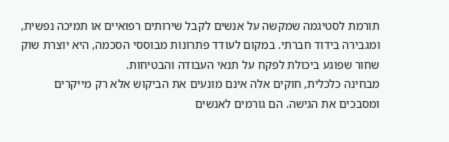תורמת לסטיגמה שמקשה על אנשים לקבל שירותים רפואיים או תמיכה נפשית, ומגבירה בידוד חברתי. במקום לעודד פתרונות מבוססי הסכמה, היא יוצרת שוק שחור שפוגע ביכולת לפקח על תנאי העבודה והבטיחות.
מבחינה כלכלית, חוקים אלה אינם מונעים את הביקוש אלא רק מייקרים ומסבכים את הגישה. הם גורמים לאנשים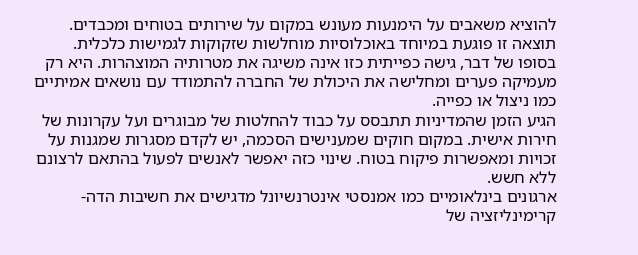להוציא משאבים על הימנעות מעונש במקום על שירותים בטוחים ומכבדים. תוצאה זו פוגעת במיוחד באוכלוסיות מוחלשות שזקוקות לגמישות כלכלית.
בסופו של דבר, גישה כפייתית כזו אינה משיגה את מטרותיה המוצהרות. היא רק מעמיקה פערים ומחלישה את היכולת של החברה להתמודד עם נושאים אמיתיים כמו ניצול או כפייה.
הגיע הזמן שהמדיניות תתבסס על כבוד להחלטות של מבוגרים ועל עקרונות של חירות אישית. במקום חוקים שמענישים הסכמה, יש לקדם מסגרות שמגנות על זכויות ומאפשרות פיקוח בטוח. שינוי כזה יאפשר לאנשים לפעול בהתאם לרצונם ללא חשש.
ארגונים בינלאומיים כמו אמנסטי אינטרנשיונל מדגישים את חשיבות הדה-קרימינליזציה של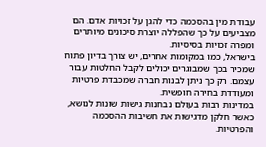עבודת מין בהסכמה כדי להגן על זכויות אדם. הם מצביעים על כך שהפללה יוצרת סיכונים מיותרים ומפרה זכויות בסיסיות.
בישראל, כמו במקומות אחרים, יש צורך בדיון פתוח שמכיר בכך שמבוגרים יכולים לקבל החלטות עבור עצמם. רק כך ניתן לבנות חברה שמכבדת פרטיות ומעודדת בחירה חופשית.
במדינות רבות בעולם נבחנות גישות שונות לנושא, כאשר חלקן מדגישות את חשיבות ההסכמה והפרטיות.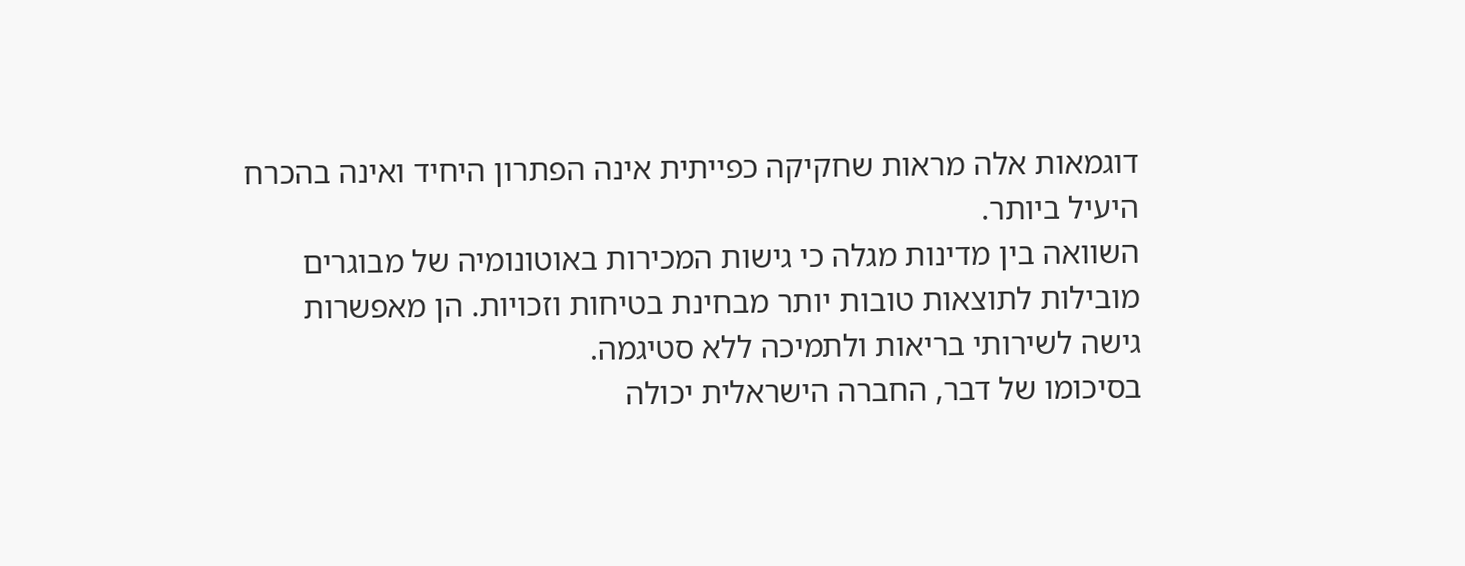דוגמאות אלה מראות שחקיקה כפייתית אינה הפתרון היחיד ואינה בהכרח היעיל ביותר.
השוואה בין מדינות מגלה כי גישות המכירות באוטונומיה של מבוגרים מובילות לתוצאות טובות יותר מבחינת בטיחות וזכויות. הן מאפשרות גישה לשירותי בריאות ולתמיכה ללא סטיגמה.
בסיכומו של דבר, החברה הישראלית יכולה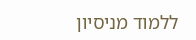ללמוד מניסיון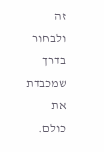זה ולבחור בדרך שמכבדת את כולם.